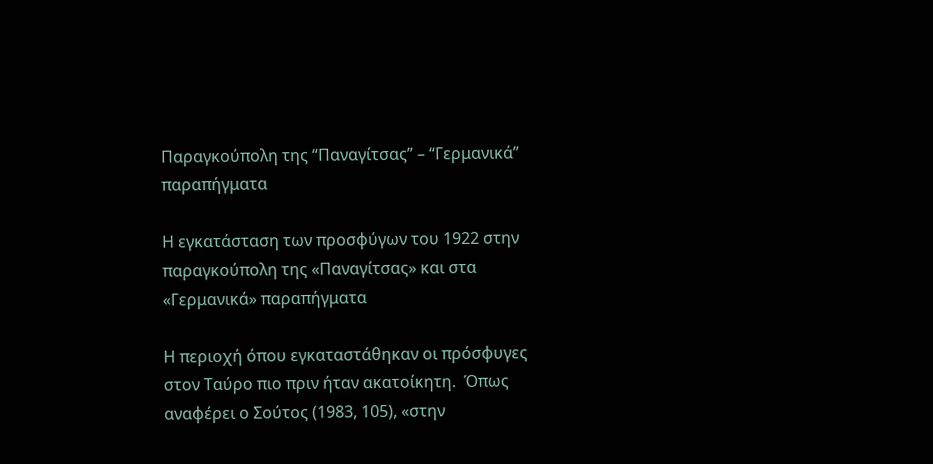Παραγκούπολη της “Παναγίτσας” – “Γερμανικά” παραπήγματα

Η εγκατάσταση των προσφύγων του 1922 στην παραγκούπολη της «Παναγίτσας» και στα «Γερμανικά» παραπήγματα

Η περιοχή όπου εγκαταστάθηκαν οι πρόσφυγες στον Ταύρο πιο πριν ήταν ακατοίκητη.  Όπως αναφέρει ο Σούτος (1983, 105), «στην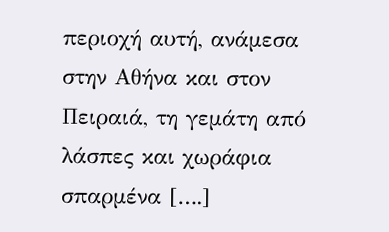περιοχή αυτή, ανάμεσα στην Αθήνα και στον Πειραιά, τη γεμάτη από λάσπες και χωράφια σπαρμένα [….]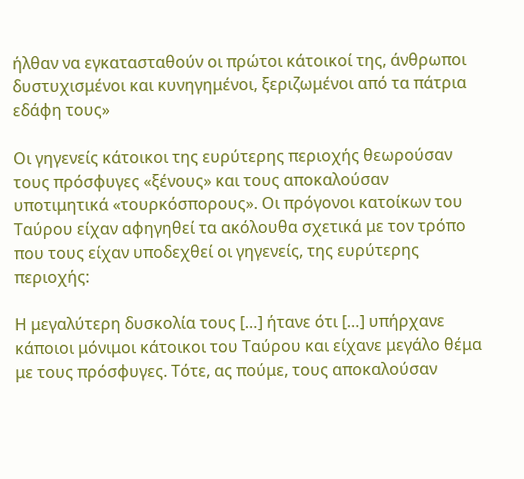ήλθαν να εγκατασταθούν οι πρώτοι κάτοικοί της, άνθρωποι δυστυχισμένοι και κυνηγημένοι, ξεριζωμένοι από τα πάτρια εδάφη τους»

Οι γηγενείς κάτοικοι της ευρύτερης περιοχής θεωρούσαν τους πρόσφυγες «ξένους» και τους αποκαλούσαν υποτιμητικά «τουρκόσπορους». Οι πρόγονοι κατοίκων του Ταύρου είχαν αφηγηθεί τα ακόλουθα σχετικά με τον τρόπο που τους είχαν υποδεχθεί οι γηγενείς, της ευρύτερης περιοχής:

Η μεγαλύτερη δυσκολία τους […] ήτανε ότι […] υπήρχανε κάποιοι μόνιμοι κάτοικοι του Ταύρου και είχανε μεγάλο θέμα με τους πρόσφυγες. Τότε, ας πούμε, τους αποκαλούσαν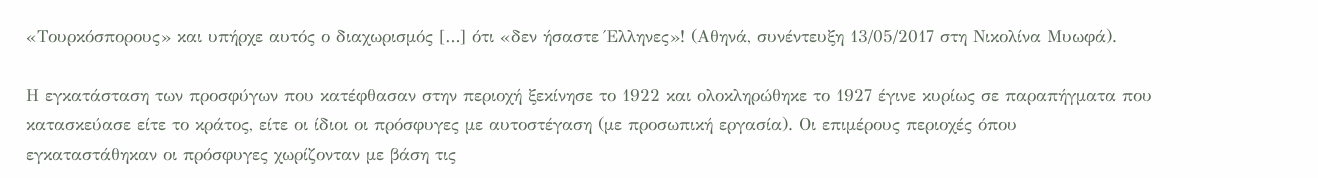«Τουρκόσπορους» και υπήρχε αυτός ο διαχωρισμός […] ότι «δεν ήσαστε Έλληνες»! (Αθηνά, συνέντευξη 13/05/2017 στη Νικολίνα Μυωφά).

Η εγκατάσταση των προσφύγων που κατέφθασαν στην περιοχή ξεκίνησε το 1922 και ολοκληρώθηκε το 1927 έγινε κυρίως σε παραπήγματα που κατασκεύασε είτε το κράτος, είτε οι ίδιοι οι πρόσφυγες με αυτοστέγαση (με προσωπική εργασία). Οι επιμέρους περιοχές όπου εγκαταστάθηκαν οι πρόσφυγες χωρίζονταν με βάση τις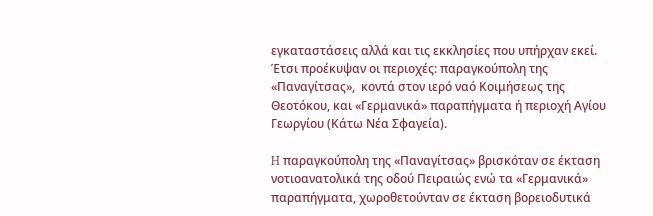εγκαταστάσεις αλλά και τις εκκλησίες που υπήρχαν εκεί. Έτσι προέκυψαν οι περιοχές: παραγκούπολη της «Παναγίτσας»,  κοντά στον ιερό ναό Κοιμήσεως της Θεοτόκου, και «Γερμανικά» παραπήγματα ή περιοχή Αγίου Γεωργίου (Κάτω Νέα Σφαγεία).

H παραγκούπολη της «Παναγίτσας» βρισκόταν σε έκταση νοτιοανατολικά της οδού Πειραιώς ενώ τα «Γερμανικά» παραπήγματα, χωροθετούνταν σε έκταση βορειοδυτικά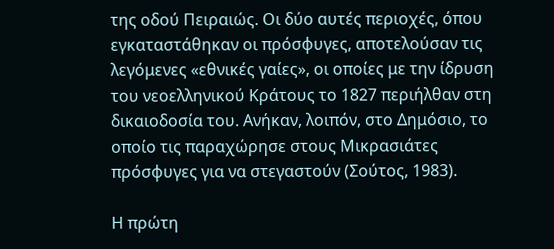της οδού Πειραιώς. Οι δύο αυτές περιοχές, όπου εγκαταστάθηκαν οι πρόσφυγες, αποτελούσαν τις λεγόμενες «εθνικές γαίες», οι οποίες με την ίδρυση του νεοελληνικού Κράτους το 1827 περιήλθαν στη δικαιοδοσία του. Ανήκαν, λοιπόν, στο Δημόσιο, το οποίο τις παραχώρησε στους Μικρασιάτες πρόσφυγες για να στεγαστούν (Σούτος, 1983).

Η πρώτη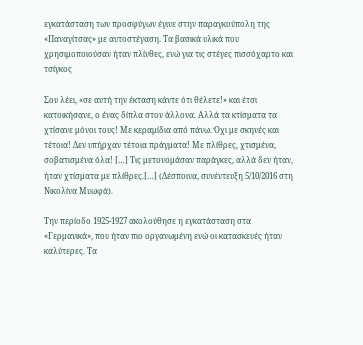εγκατάσταση των προσφύγων έγινε στην παραγκούπολη της «Παναγίτσας» με αυτοστέγαση. Τα βασικά υλικά που χρησιμοποιούσαν ήταν πλίνθες, ενώ για τις στέγες πισσόχαρτο και τσίγκος

Σου λέει, «σε αυτή την έκταση κάντε ότι θέλετε!» και έτσι κατοικήσανε, ο ένας δίπλα στον άλλονα. Αλλά τα κτίσματα τα χτίσανε μόνοι τους! Με κεραμίδια από πάνω. Όχι με σκηνές και τέτοια! Δεν υπήρχαν τέτοια πράγματα! Με πλίθρες, χτισμένα, σοβατισμένα όλα! […] Τις μετονομάσαν παράγκες, αλλά δεν ήταν, ήταν χτίσματα με πλίθρες.[…] (Δέσποινα, συνέντευξη 5/10/2016 στη Νικολίνα Μυωφά).

Την περίοδο 1925-1927 ακολούθησε η εγκατάσταση στα «Γερμανικά», που ήταν πιο οργανωμένη ενώ οι κατασκευές ήταν καλύτερες. Τα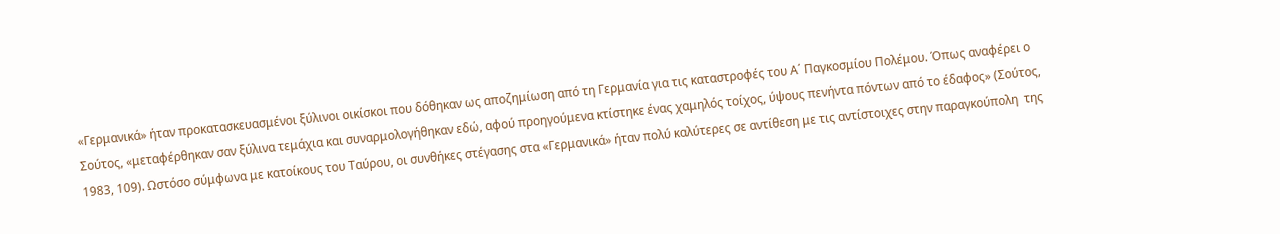«Γερμανικά» ήταν προκατασκευασμένοι ξύλινοι οικίσκοι που δόθηκαν ως αποζημίωση από τη Γερμανία για τις καταστροφές του Α΄ Παγκοσμίου Πολέμου. Όπως αναφέρει ο Σούτος, «μεταφέρθηκαν σαν ξύλινα τεμάχια και συναρμολογήθηκαν εδώ, αφού προηγούμενα κτίστηκε ένας χαμηλός τοίχος, ύψους πενήντα πόντων από το έδαφος» (Σούτος, 1983, 109). Ωστόσο σύμφωνα με κατοίκους του Ταύρου, οι συνθήκες στέγασης στα «Γερμανικά» ήταν πολύ καλύτερες σε αντίθεση με τις αντίστοιχες στην παραγκούπολη  της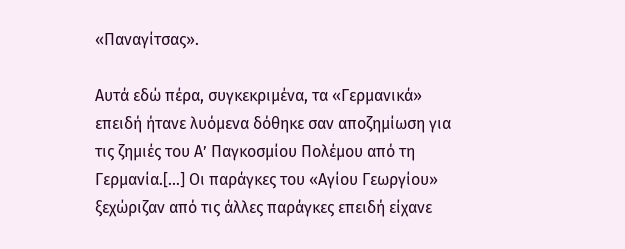«Παναγίτσας».

Αυτά εδώ πέρα, συγκεκριμένα, τα «Γερμανικά» επειδή ήτανε λυόμενα δόθηκε σαν αποζημίωση για τις ζημιές του Α’ Παγκοσμίου Πολέμου από τη Γερμανία.[…] Οι παράγκες του «Αγίου Γεωργίου» ξεχώριζαν από τις άλλες παράγκες επειδή είχανε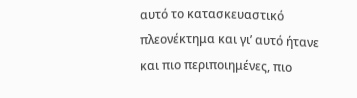αυτό το κατασκευαστικό πλεονέκτημα και γι’ αυτό ήτανε και πιο περιποιημένες, πιο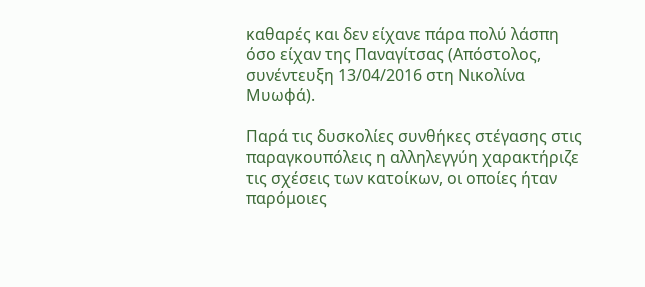καθαρές και δεν είχανε πάρα πολύ λάσπη όσο είχαν της Παναγίτσας (Απόστολος, συνέντευξη 13/04/2016 στη Νικολίνα Μυωφά).

Παρά τις δυσκολίες συνθήκες στέγασης στις παραγκουπόλεις η αλληλεγγύη χαρακτήριζε τις σχέσεις των κατοίκων, οι οποίες ήταν παρόμοιες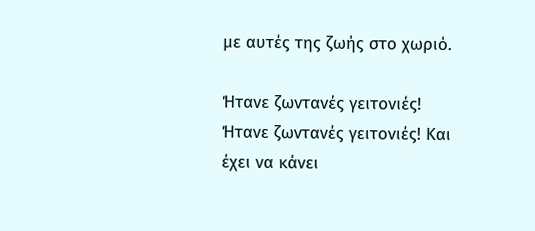με αυτές της ζωής στο χωριό.

Ήτανε ζωντανές γειτονιές! Ήτανε ζωντανές γειτονιές! Και έχει να κάνει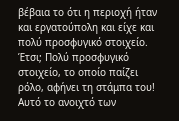βέβαια το ότι η περιοχή ήταν και εργατούπολη και είχε και πολύ προσφυγικό στοιχείο. Έτσι; Πολύ προσφυγικό στοιχείο, το οποίο παίζει ρόλο, αφήνει τη στάμπα του! Αυτό το ανοιχτό των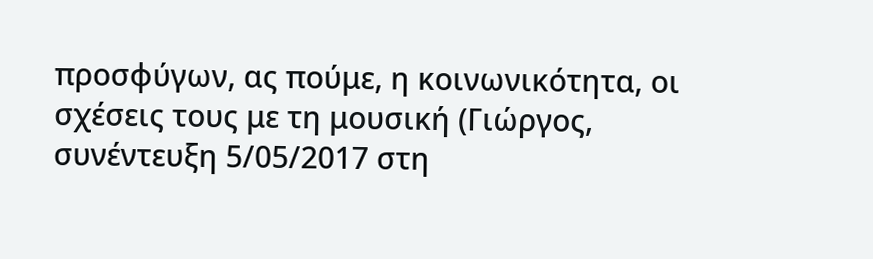προσφύγων, ας πούμε, η κοινωνικότητα, οι σχέσεις τους με τη μουσική (Γιώργος, συνέντευξη 5/05/2017 στη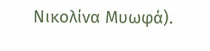Νικολίνα Μυωφά).